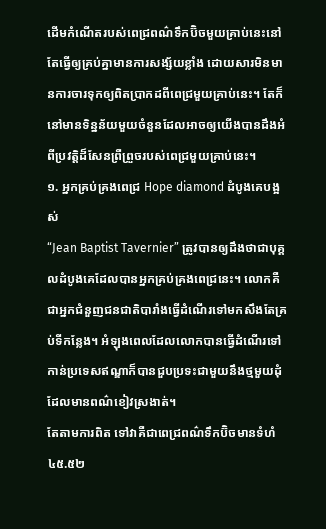ដើមកំណើតរបស់ពេជ្រពណ៌ទឹកប៊ិចមួយគ្រាប់នេះនៅតែធ្វើឲ្យគ្រប់គ្នាមានការសង្ស័យខ្លាំង ដោយសារមិនមានការចារទុកឲ្យពិតប្រាកដពីពេជ្រមួយគ្រាប់នេះ។ តែក៏នៅមានទិន្នន័យមួយចំនួនដែលអាចឲ្យយើងបានដឹងអំពីប្រវត្តិដ៏សែនព្រឺព្រួចរបស់ពេជ្រមួយគ្រាប់នេះ។
១. អ្នកគ្រប់គ្រងពេជ្រ Hope diamond ដំបូងគេបង្អស់
“Jean Baptist Tavernier” ត្រូវបានឲ្យដឹងថាជាបុគ្គលដំបូងគេដែលបានអ្នកគ្រប់គ្រងពេជ្រនេះ។ លោកគឺជាអ្នកជំនួញជនជាតិបារាំងធ្វើដំណើរទៅមកសឹងតែគ្រប់ទីកន្លែង។ អំឡុងពេលដែលលោកបានធ្វើដំណើរទៅកាន់ប្រទេសឥណ្ឌាក៏បានជួបប្រទះជាមួយនឹងថ្មមួយដុំដែលមានពណ៌ខៀវស្រងាត់។
តែតាមការពិត ទៅវាគឺជាពេជ្រពណ៌ទឹកប៊ិចមានទំហំ ៤៥.៥២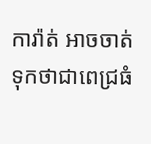ការ៉ាត់ អាចចាត់ទុកថាជាពេជ្រធំ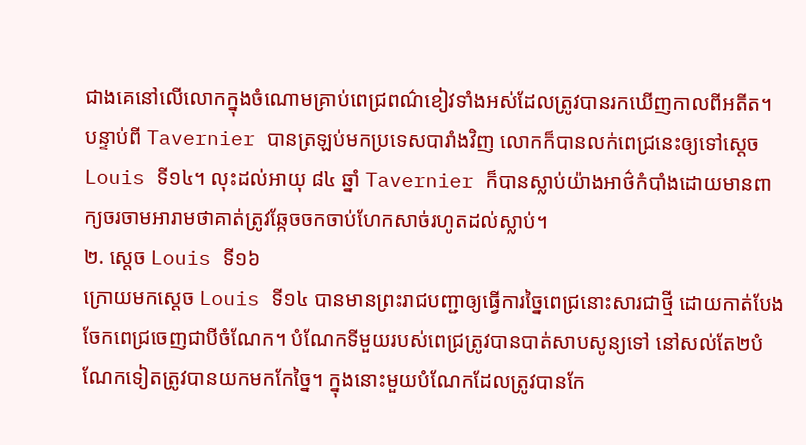ជាងគេនៅលើលោកក្នុងចំណោមគ្រាប់ពេជ្រពណ៌ខៀវទាំងអស់ដែលត្រូវបានរកឃើញកាលពីអតីត។ បន្ទាប់ពី Tavernier បានត្រឡប់មកប្រទេសបារាំងវិញ លោកក៏បានលក់ពេជ្រនេះឲ្យទៅស្ដេច Louis ទី១៤។ លុះដល់អាយុ ៨៤ ឆ្នាំ Tavernier ក៏បានស្លាប់យ៉ាងអាថ៌កំបាំងដោយមានពាក្យចរចាមអារាមថាគាត់ត្រូវឆ្កែចចកចាប់ហែកសាច់រហូតដល់ស្លាប់។
២. ស្ដេច Louis ទី១៦
ក្រោយមកស្ដេច Louis ទី១៤ បានមានព្រះរាជបញ្ជាឲ្យធ្វើការច្នៃពេជ្រនោះសារជាថ្មី ដោយកាត់បែងចែកពេជ្រចេញជាបីចំណែក។ បំណែកទីមួយរបស់ពេជ្រត្រូវបានបាត់សាបសូន្យទៅ នៅសល់តែ២បំណែកទៀតត្រូវបានយកមកកែច្នៃ។ ក្នុងនោះមួយបំណែកដែលត្រូវបានកែ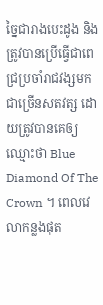ច្នៃជារាងបេះដូង និងត្រូវបានប្រើធ្វើជាពេជ្រប្រចាំរាជវង្សមកជាច្រើនសតវត្ស ដោយត្រូវបានគេឲ្យឈ្មោះថា Blue Diamond Of The Crown ។ ពេលវេលាកន្លងផុត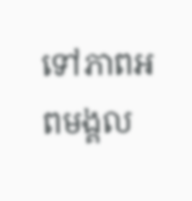ទៅភាពអពមង្គល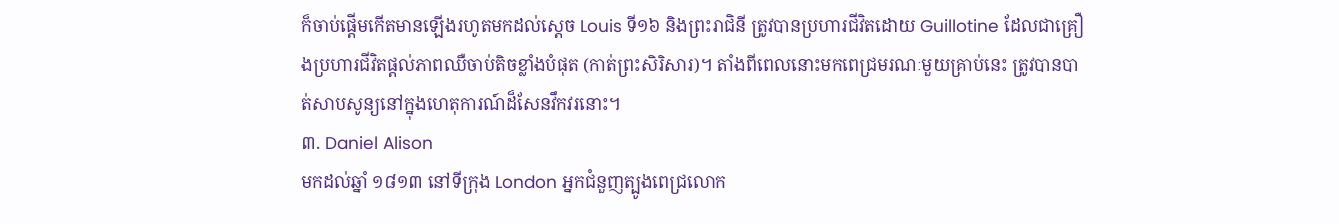ក៏ចាប់ផ្ដើមកើតមានឡើងរហូតមកដល់ស្ដេច Louis ទី១៦ និងព្រះរាជិនី ត្រូវបានប្រហារជីវិតដោយ Guillotine ដែលជាគ្រឿងប្រហារជីវិតផ្ដល់ភាពឈឺចាប់តិចខ្លាំងបំផុត (កាត់ព្រះសិរិសារ)។ តាំងពីពេលនោះមកពេជ្រមរណៈមួយគ្រាប់នេះ ត្រូវបានបាត់សាបសូន្យនៅក្នុងហេតុការណ៍ដ៏សែនវឹកវរនោះ។
៣. Daniel Alison
មកដល់ឆ្នាំ ១៨១៣ នៅទីក្រុង London អ្នកជំនួញត្បូងពេជ្រលោក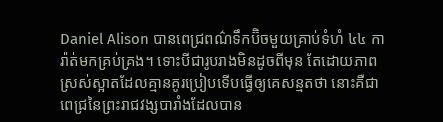Daniel Alison បានពេជ្រពណ៌ទឹកប៊ិចមួយគ្រាប់ទំហំ ៤៤ ការ៉ាត់មកគ្រប់គ្រង។ ទោះបីជារូបរាងមិនដូចពីមុន តែដោយភាពស្រស់ស្អាតដែលគ្មានគូរប្រៀបទើបធ្វើឲ្យគេសន្មតថា នោះគឺជាពេជ្រនៃព្រះរាជវង្សបារាំងដែលបាន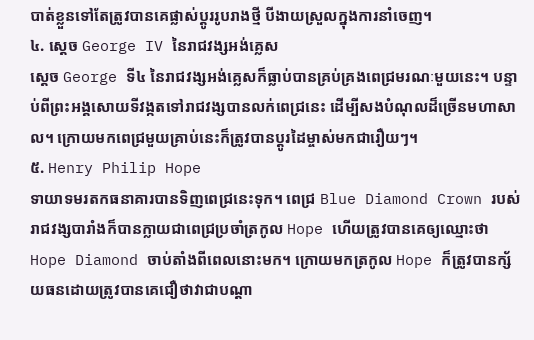បាត់ខ្លួនទៅតែត្រូវបានគេផ្លាស់ប្ដូររូបរាងថ្មី បីងាយស្រួលក្នុងការនាំចេញ។
៤. ស្ដេច George IV នៃរាជវង្សអង់គ្លេស
ស្ដេច George ទី៤ នៃរាជវង្សអង់គ្លេសក៏ធ្លាប់បានគ្រប់គ្រងពេជ្រមរណៈមួយនេះ។ បន្ទាប់ពីព្រះអង្គសោយទីវង្កតទៅរាជវង្សបានលក់ពេជ្រនេះ ដើម្បីសងបំណុលដ៏ច្រើនមហាសាល។ ក្រោយមកពេជ្រមួយគ្រាប់នេះក៏ត្រូវបានប្ដូរដៃម្ចាស់មកជារឿយៗ។
៥. Henry Philip Hope
ទាយាទមរតកធនាគារបានទិញពេជ្រនេះទុក។ ពេជ្រ Blue Diamond Crown របស់រាជវង្សបារាំងក៏បានក្លាយជាពេជ្រប្រចាំត្រកូល Hope ហើយត្រូវបានគេឲ្យឈ្មោះថា Hope Diamond ចាប់តាំងពីពេលនោះមក។ ក្រោយមកត្រកូល Hope ក៏ត្រូវបានក្ស័យធនដោយត្រូវបានគេជឿថាវាជាបណ្ដា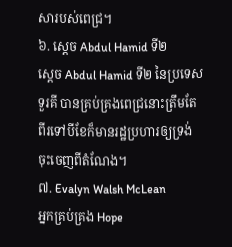សារបស់ពេជ្រ។
៦. ស្ដេច Abdul Hamid ទី២
ស្ដេច Abdul Hamid ទី២ នៃប្រទេសទួរគី បានគ្រប់គ្រងពេជ្រនោះត្រឹមតែពីរទៅបីខែក៏មានរដ្ឋប្រហារឲ្យទ្រង់ចុះចេញពីតំណែង។
៧. Evalyn Walsh McLean
អ្នកគ្រប់គ្រង Hope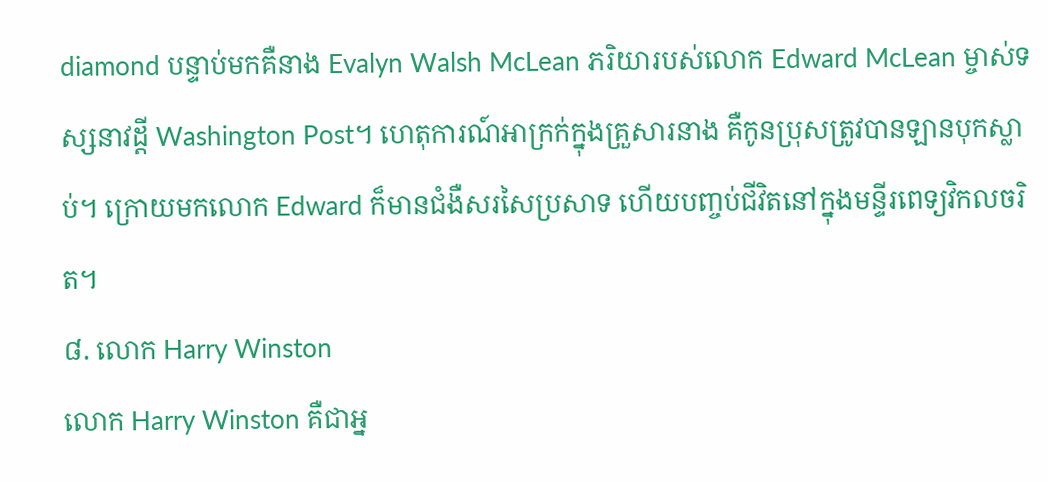diamond បន្ទាប់មកគឺនាង Evalyn Walsh McLean ភរិយារបស់លោក Edward McLean ម្ចាស់ទស្សនាវដ្ដី Washington Post។ ហេតុការណ៍អាក្រក់ក្នុងគ្រួសារនាង គឺកូនប្រុសត្រូវបានឡានបុកស្លាប់។ ក្រោយមកលោក Edward ក៏មានជំងឺសរសៃប្រសាទ ហើយបញ្ចប់ជីវិតនៅក្នុងមន្ទីរពេទ្យវិកលចរិត។
៨. លោក Harry Winston
លោក Harry Winston គឺជាអ្ន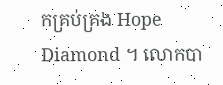កគ្រប់គ្រង Hope Diamond ។ លោកបា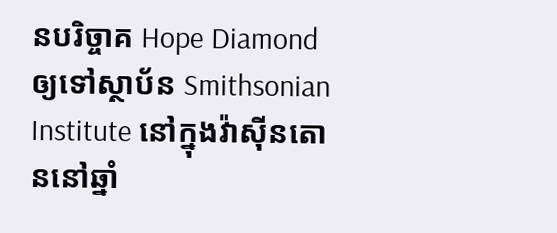នបរិច្ចាគ Hope Diamond ឲ្យទៅស្ថាប័ន Smithsonian Institute នៅក្នុងវ៉ាស៊ីនតោននៅឆ្នាំ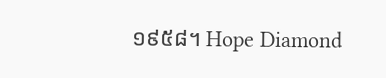១៩៥៨។ Hope Diamond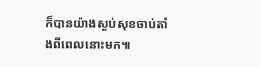ក៏បានយ៉ាងស្ងប់សុខចាប់តាំងពីពេលនោះមក៕